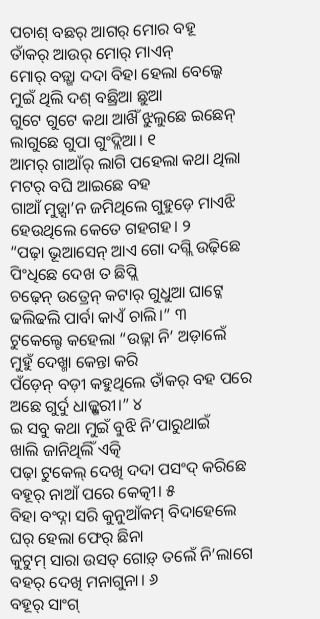ପଚାଶ୍ ବଛର୍ ଆଗର୍ ମୋର ବହୂ
ତାଁକର୍ ଆଉର୍ ମୋର୍ ମାଏନ୍
ମୋର୍ ବଡ଼୍ଖା ଦଦା ବିହା ହେଲା ବେଲ୍କେ
ମୁଇଁ ଥିଲି ଦଶ୍ ବଛ୍ରିଆ ଛୁଆ
ଗୁଟେ ଗୁଟେ କଥା ଆଖିଁ ଝୁଲୁଛେ ଇଛେନ୍
ଲାଗୁଛେ ଗୁପା ଗୁଂଦ୍ଲିଆ। ୧
ଆମର୍ ଗାଆଁର୍ ଲାଗି ପହେଲା କଥା ଥିଲା
ମଟର୍ ବଘି ଆଇଛେ ବହ
ଗାଆଁ ମୁଡ଼୍ସା’ନ ଜମିଥିଲେ ଗୁହୁଡ଼େ ମାଏଝି
ହେଉଥିଲେ କେତେ ଗହଗହ। ୨
“ପଢ଼ା ଭୂଆସେନ୍ ଆଏ ଗୋ ଦଗ୍ଲି ଉଢ଼ିଛେ
ପିଂଧିଛେ ଦେଖ ତ ଛିପ୍ଲି
ଚଢ଼େନ୍ ଉତ୍ରେନ୍ କଟାର୍ ଗୁଧୁଆ ଘାଟ୍କେ
ଢଲିଢଲି ପାର୍ବା କାଏଁ ଚାଲି।” ୩
ଟୁକେଲ୍ଟେ କହେଲା “ଉଢ଼୍ନା ନି’ ଅଡ଼ାଲେଁ
ମୁହୁଁ ଦେଖ୍ମା କେନ୍ତା କରି
ପଁଡ଼େନ୍ ବଡ଼ୀ କହୁଥିଲେ ତାଁକର୍ ବହ ପରେ
ଅଛେ ଗୁର୍ଦୁ ଧାଜ୍ଗୁରୀ।” ୪
ଇ ସବୁ କଥା ମୁଇଁ ବୁଝି ନି’ପାରୁଥାଇଁ
ଖାଲି ଜାନିଥିଲିଁ ଏତ୍କି
ପଢ଼ା ଟୁକେଲ୍ ଦେଖି ଦଦା ପସଂଦ୍ କରିଛେ
ବହୂର୍ ନାଆଁ ପରେ କେତ୍କୀ। ୫
ବିହା ବଂଦ୍ନା ସରି କୁନୁଆଁକମ୍ ବିଦାହେଲେ
ଘର୍ ହେଲା ଫେର୍ ଛିନା
କୁଟୁମ୍ ସାରା ଉସତ୍ ଗୋଡ଼୍ ତଲେଁ ନି’ଲାଗେ
ବହର୍ ଦେଖି ମନାଗୁନା। ୬
ବହୂର୍ ସାଂଗ୍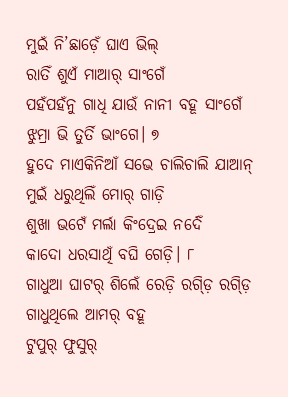ମୁଇଁ ନି’ଛାଡ଼େଁ ଘାଏ ଭିଲ୍
ରାତିଁ ଶୁଏଁ ମାଆର୍ ସାଂଗେଁ
ପହଁପହଁନୁ ଗାଧି ଯାଉଁ ନାନୀ ବହୂ ସାଂଗେଁ
ଝୁମ୍ରା ଭି ତୁର୍ତି ଭାଂଗେ। ୭
ହୁଦେ ମାଏକିନିଆଁ ସଭେ ଚାଲିଚାଲି ଯାଆନ୍
ମୁଇଁ ଧରୁଥିଲିଁ ମୋର୍ ଗାଡ଼ି
ଶୁଖା ଭଟେଁ ମର୍ଲା କିଂଦ୍ରେଇ ନର୍ଦେଁ
କାଦୋ ଧରସାଥିଁ ବଘି ଗେଡ଼ି। ୮
ଗାଧୁଆ ଘାଟର୍ ଶିଲେଁ ରେଡ଼ି ରଗ୍ଡ଼ି ରଗ୍ଡ଼ି
ଗାଧୁଥିଲେ ଆମର୍ ବହୂ
ଟୁପୁର୍ ଫୁସୁର୍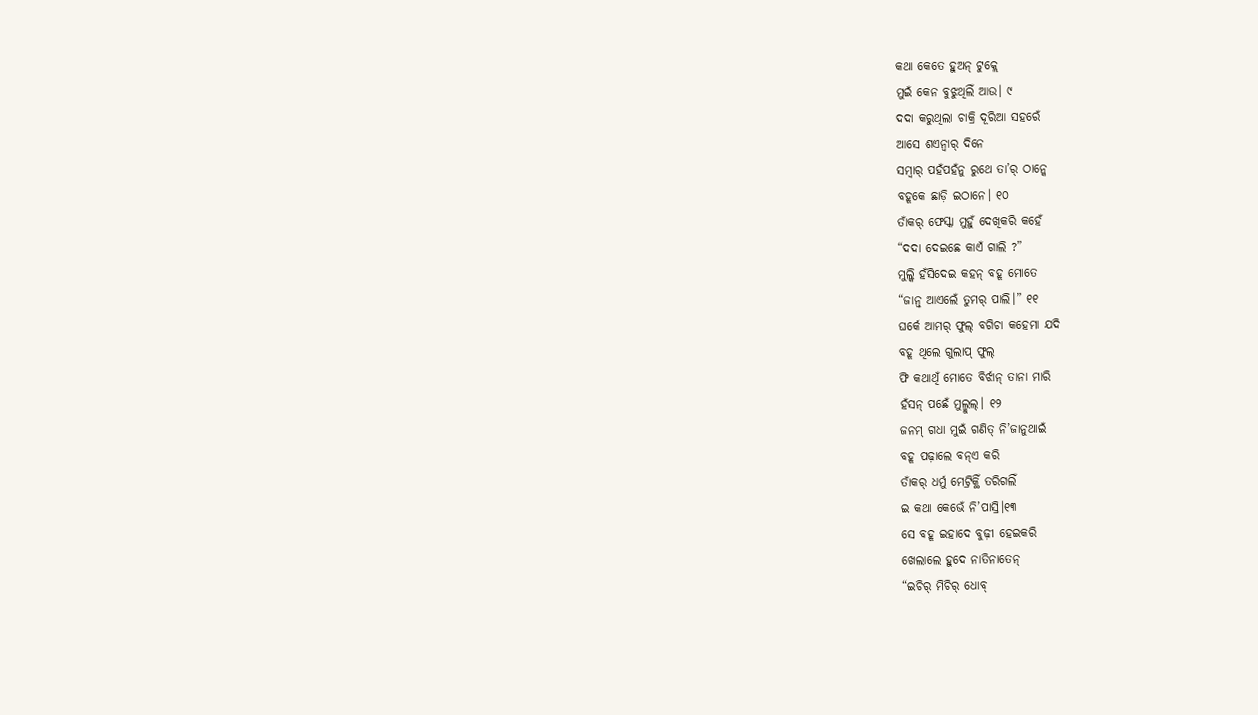କଥା କେତେ ହୁଅନ୍ ଟୁକ୍ଲେ
ମୁଇଁ କେନ ବୁଝୁଥିଲିଁ ଆଉ। ୯
ଦଦା କରୁଥିଲା ଚାକ୍ରି ଦୂରିଆ ସହରେଁ
ଆସେ ଶଏନ୍ବାର୍ ଦିନେ
ସମ୍ବାର୍ ପହଁପହଁନୁ ରୁଥେ ତା’ର୍ ଠାନ୍କେ
ବହୂକେ ଛାଡ଼ି ଇଠାନେ। ୧୦
ତାଁକର୍ ଫେସ୍କା ମୁହୁଁ ଦେଖିକରି କହେଁ
“ଦଦା ଦେଇଛେ କାଏଁ ଗାଲି ?”
ମୁଲ୍କି ହଁସିଦେଇ କହନ୍ ବହୂ ମୋତେ
“ଜାନ୍ବ୍ ଆଏଲେଁ ତୁମର୍ ପାଲି।” ୧୧
ଘର୍କେ ଆମର୍ ଫୁଲ୍ ବଗିଚା କହେମା ଯଦି
ବହୂ ଥିଲେ ଗୁଲାପ୍ ଫୁଲ୍
ଫି କଥାଥିଁ ମୋତେ ବିର୍ଝାନ୍ ତାନା ମାରି
ହଁସନ୍ ପଛେଁ ମୁଲ୍ମୁଲ୍। ୧୨
ଜନମ୍ ଗଧା ମୁଇଁ ଗଣିତ୍ ନି’ଜାନୁଥାଇଁ
ବହୂ ପଢ଼ାଲେ ବନ୍ଏ କରି
ତାଁକର୍ ଧର୍ମୁ ମେଟ୍ରିକ୍ଥିଁ ତରିଗଲିଁ
ଇ କଥା କେଭେଁ ନି’ପାସ୍ରି।୧୩
ସେ ବହୂ ଇହାଦେ ବୁଢ଼ୀ ହେଇକରି
ଖେଲାଲେ ହୁଦେ ନାତିନାତେନ୍
“ଇଚିର୍ ମିଚିର୍ ଧୋବ୍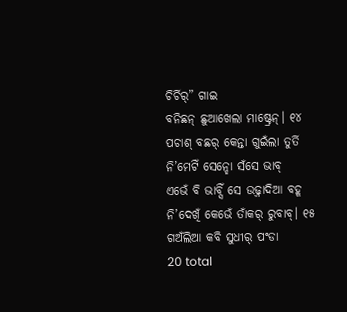ଚିର୍ଚିର୍” ଗାଇ
ବନିଛନ୍ ଛୁଆଖେଲା ମାଷ୍ଟ୍ରେନ୍। ୧୪
ପଚାଶ୍ ବଛର୍ କେନ୍ତା ଗୁଇଁଲା ତୁର୍ତି
ନି’ମେଟିଁ ସେନ୍ହୋ ସଁସେ ଭାବ୍
ଏଭେଁ ବି ଭାବ୍ସିଁ ସେ ଉଢ଼୍ନାଦିଆ ବହୂ
ନି’ଦେଖିଁ କେଭେଁ ତାଁକର୍ ରୁବାବ୍। ୧୫
ଗଅଁଲିଆ କବି ସୁଧୀର୍ ପଂଡା
20 total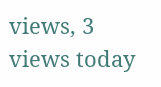views, 3 views today